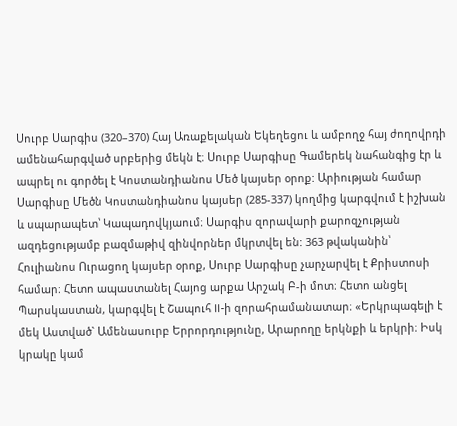Սուրբ Սարգիս (320–370) Հայ Առաքելական Եկեղեցու և ամբողջ հայ ժողովրդի ամենահարգված սրբերից մեկն է։ Սուրբ Սարգիսը Գամերեկ նահանգից էր և ապրել ու գործել է Կոստանդիանոս Մեծ կայսեր օրոք: Արիության համար Սարգիսը Մեծն Կոստանդիանոս կայսեր (285-337) կողմից կարգվում է իշխան և սպարապետ՝ Կապադովկյաում։ Սարգիս զորավարի քարոզչության ազդեցությամբ բազմաթիվ զինվորներ մկրտվել են: 363 թվականին՝ Հուլիանոս Ուրացող կայսեր օրոք, Սուրբ Սարգիսը չարչարվել է Քրիստոսի համար։ Հետո ապաստանել Հայոց արքա Արշակ Բ-ի մոտ։ Հետո անցել Պարսկաստան, կարգվել է Շապուհ ll-ի զորահրամանատար։ «Երկրպագելի է մեկ Աստված` Ամենասուրբ Երրորդությունը, Արարողը երկնքի և երկրի։ Իսկ կրակը կամ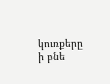կուռքերը ի բնե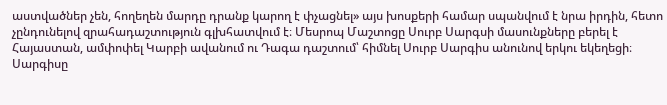աստվածներ չեն, հողեղեն մարդը դրանք կարող է փչացնել» այս խոսքերի համար սպանվում է նրա իրդին, հետո չընդունելով զրահադաշտություն գլխհատվում է։ Մեսրոպ Մաշտոցը Սուրբ Սարգսի մասունքները բերել է Հայաստան, ամփոփել Կարբի ավանում ու Դագա դաշտում՝ հիմնել Սուրբ Սարգիս անունով երկու եկեղեցի։ Սարգիսը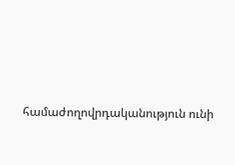համաժողովրդականություն ունի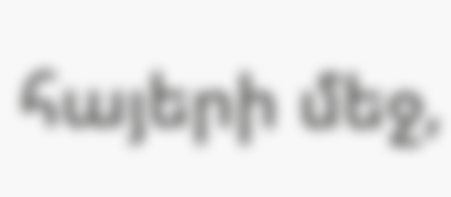հայերի մեջ,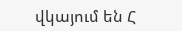վկայում են Հ